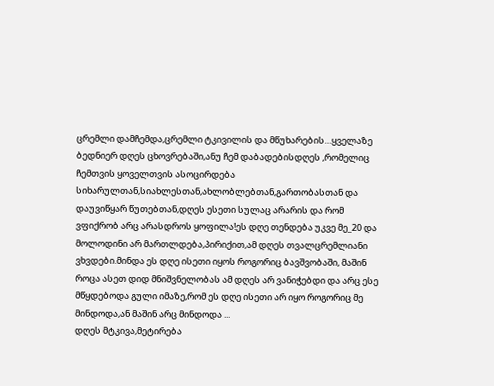ცრემლი დამჩემდა,ცრემლი ტკივილის და მწუხარების…ყველაზე ბედნიერ დღეს ცხოვრებაში,ანუ ჩემ დაბადებისდღეს ,რომელიც ჩემთვის ყოველთვის ასოცირდება სიხარულთან,სიახლესთან,ახლობლებთან,გართობასთან და დაუვიწყარ წუთებთან,დღეს ესეთი სულაც არარის და რომ ვფიქრობ არც არასდროს ყოფილა!ეს დღე თენდება უკვე მე_20 და მოლოდინი არ მართლდება,პირიქით,ამ დღეს თვალცრემლიანი ვხვდები.მინდა ეს დღე ისეთი იყოს როგორიც ბავშვობაში, მაშინ როცა ასეთ დიდ მნიშვნელობას ამ დღეს არ ვანიჭებდი და არც ესე მწყდებოდა გული იმაზე,რომ ეს დღე ისეთი არ იყო როგორიც მე მინდოდა,ან მაშინ არც მინდოდა ...
დღეს მტკივა,მეტირება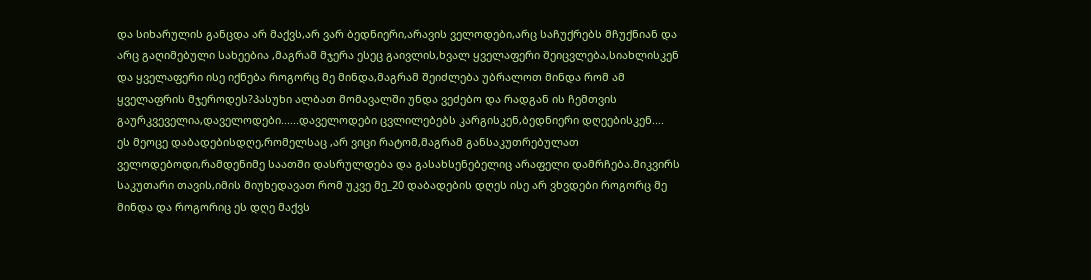და სიხარულის განცდა არ მაქვს,არ ვარ ბედნიერი,არავის ველოდები,არც საჩუქრებს მჩუქნიან და არც გაღიმებული სახეებია ,მაგრამ მჯერა ესეც გაივლის,ხვალ ყველაფერი შეიცვლება,სიახლისკენ და ყველაფერი ისე იქნება როგორც მე მინდა,მაგრამ შეიძლება უბრალოთ მინდა რომ ამ ყველაფრის მჯეროდეს?პასუხი ალბათ მომავალში უნდა ვეძებო და რადგან ის ჩემთვის გაურკვეველია,დაველოდები......დაველოდები ცვლილებებს კარგისკენ,ბედნიერი დღეებისკენ....
ეს მეოცე დაბადებისდღე,რომელსაც ,არ ვიცი რატომ,მაგრამ განსაკუთრებულათ ველოდებოდი,რამდენიმე საათში დასრულდება და გასახსენებელიც არაფელი დამრჩება.მიკვირს საკუთარი თავის,იმის მიუხედავათ რომ უკვე მე_20 დაბადების დღეს ისე არ ვხვდები როგორც მე მინდა და როგორიც ეს დღე მაქვს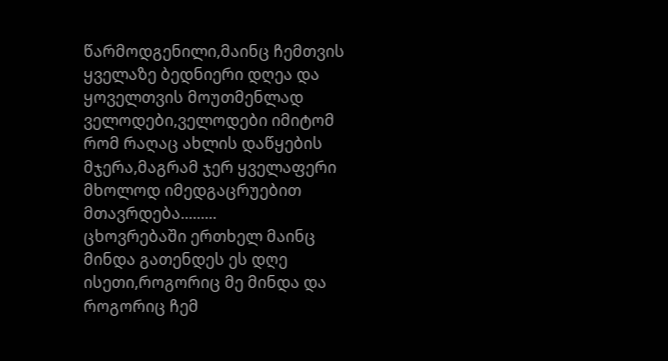წარმოდგენილი,მაინც ჩემთვის ყველაზე ბედნიერი დღეა და ყოველთვის მოუთმენლად ველოდები,ველოდები იმიტომ რომ რაღაც ახლის დაწყების მჯერა,მაგრამ ჯერ ყველაფერი მხოლოდ იმედგაცრუებით მთავრდება.........
ცხოვრებაში ერთხელ მაინც მინდა გათენდეს ეს დღე ისეთი,როგორიც მე მინდა და როგორიც ჩემ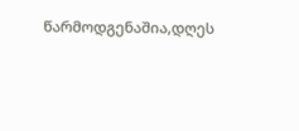წარმოდგენაშია,დღეს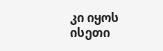კი იყოს ისეთი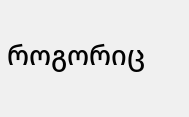როგორიც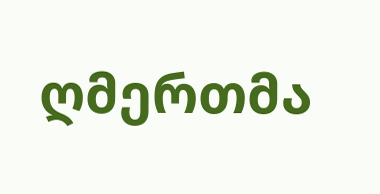ღმერთმა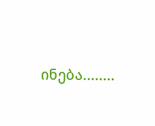ინება........